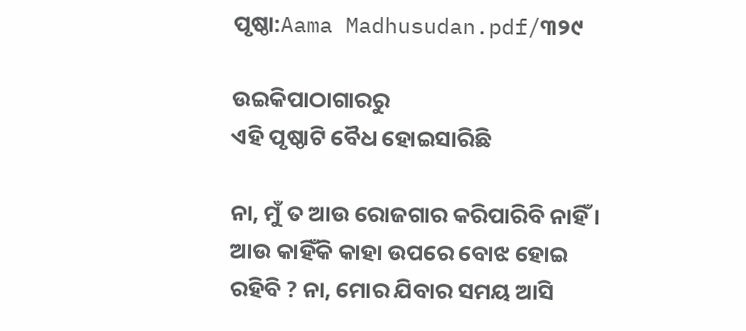ପୃଷ୍ଠା:Aama Madhusudan.pdf/୩୨୯

ଉଇକିପାଠାଗାର‌ରୁ
ଏହି ପୃଷ୍ଠାଟି ବୈଧ ହୋଇସାରିଛି

ନା, ମୁଁ ତ ଆଉ ରୋଜଗାର କରିପାରିବି ନାହିଁ । ଆଉ କାହିଁକି କାହା ଉପରେ ବୋଝ ହୋଇ ରହିବି ? ନା, ମୋର ଯିବାର ସମୟ ଆସି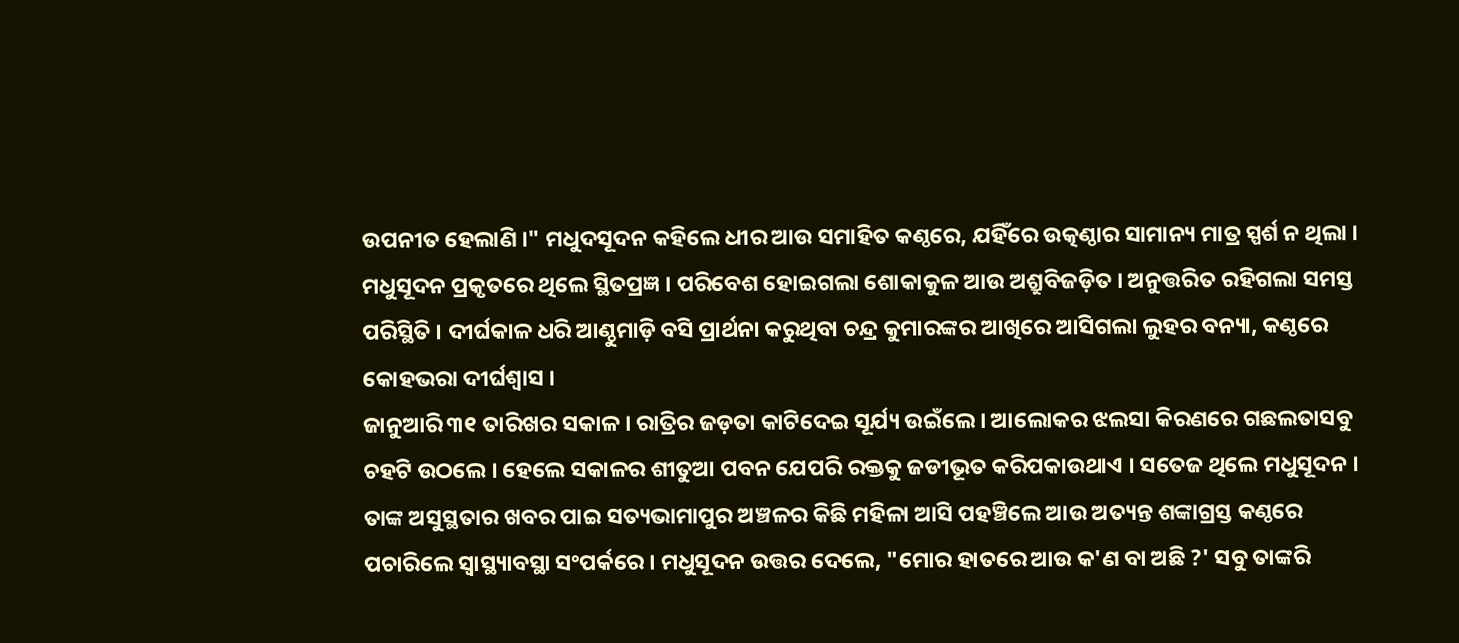ଉପନୀତ ହେଲାଣି ।" ମଧୁଦସୂଦନ କହିଲେ ଧୀର ଆଉ ସମାହିତ କଣ୍ଠରେ, ଯହିଁରେ ଉତ୍କଣ୍ଠାର ସାମାନ୍ୟ ମାତ୍ର ସ୍ପର୍ଶ ନ ଥିଲା । ମଧୁସୂଦନ ପ୍ରକୃତରେ ଥିଲେ ସ୍ଥିତପ୍ରଜ୍ଞ । ପରିବେଶ ହୋଇଗଲା ଶୋକାକୁଳ ଆଉ ଅଶ୍ରୁବିଜଡ଼ିତ । ଅନୁତ୍ତରିତ ରହିଗଲା ସମସ୍ତ ପରିସ୍ଥିତି । ଦୀର୍ଘକାଳ ଧରି ଆଣ୍ଠୁମାଡ଼ି ବସି ପ୍ରାର୍ଥନା କରୁଥିବା ଚନ୍ଦ୍ର କୁମାରଙ୍କର ଆଖିରେ ଆସିଗଲା ଲୁହର ବନ୍ୟା, କଣ୍ଠରେ କୋହଭରା ଦୀର୍ଘଶ୍ୱାସ ।
ଜାନୁଆରି ୩୧ ତାରିଖର ସକାଳ । ରାତ୍ରିର ଜଡ଼ତା କାଟିଦେଇ ସୂର୍ଯ୍ୟ ଉଇଁଲେ । ଆଲୋକର ଝଲସା କିରଣରେ ଗଛଲତାସବୁ ଚହଟି ଉଠଲେ । ହେଲେ ସକାଳର ଶୀତୁଆ ପବନ ଯେପରି ରକ୍ତକୁ ଜଡୀଭୂତ କରିପକାଉଥାଏ । ସତେଜ ଥିଲେ ମଧୁସୂଦନ । ତାଙ୍କ ଅସୁସ୍ଥତାର ଖବର ପାଇ ସତ୍ୟଭାମାପୁର ଅଞ୍ଚଳର କିଛି ମହିଳା ଆସି ପହଞ୍ଚିଲେ ଆଉ ଅତ୍ୟନ୍ତ ଶଙ୍କାଗ୍ରସ୍ତ କଣ୍ଠରେ ପଚାରିଲେ ସ୍ୱାସ୍ଥ୍ୟାବସ୍ଥା ସଂପର୍କରେ । ମଧୁସୂଦନ ଉତ୍ତର ଦେଲେ, "ମୋର ହାତରେ ଆଉ କ'ଣ ବା ଅଛି ?' ସବୁ ତାଙ୍କରି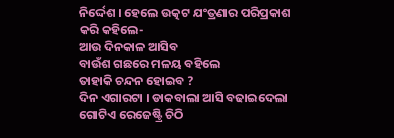ନିର୍ଦ୍ଦେଶ । ହେଲେ ଉତ୍କଟ ଯଂତ୍ରଣାର ପରିପ୍ରକାଶ କରି କହିଲେ-
ଆଉ ଦିନକାଳ ଆସିବ
ବାଉଁଶ ଗଛରେ ମଳୟ ବହିଲେ
ତାହାକି ଚନ୍ଦନ ହୋଇବ ?
ଦିନ ଏଗାରଟା । ଡାକବାଲା ଆସି ବଢାଇଦେଲା ଗୋଟିଏ ରେଜେଷ୍ଟ୍ରି ଚିଠି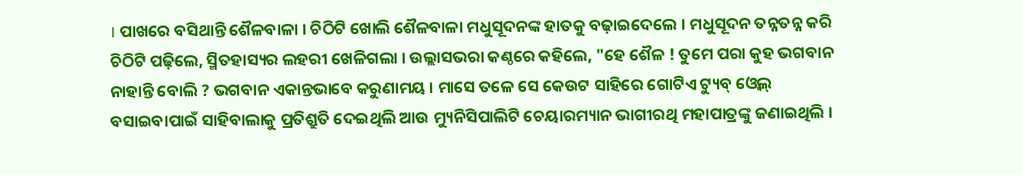। ପାଖରେ ବସିଥାନ୍ତି ଶୈଳବାଳା । ଚିଠିଟି ଖୋଲି ଶୈଳବାଳା ମଧୁସୂଦନଙ୍କ ହାତକୁ ବଢ଼ାଇଦେଲେ । ମଧୁସୂଦନ ତନ୍ନତନ୍ନ କରି ଚିଠିଟି ପଢ଼ିଲେ, ସ୍ମିତହାସ୍ୟର ଲହରୀ ଖେଳିଗଲା । ଉଲ୍ଲାସଭରା କଣ୍ଠରେ କହିଲେ, "ହେ ଶୈଳ ! ତୁମେ ପରା କୁହ ଭଗବାନ ନାହାନ୍ତି ବୋଲି ? ଭଗବାନ ଏକାନ୍ତଭାବେ କରୁଣାମୟ । ମାସେ ତଳେ ସେ କେଉଟ ସାହିରେ ଗୋଟିଏ ଟ୍ୟୁବ୍‍ ଓ୍ୱେଲ୍‍ ବସାଇବାପାଇଁ ସାହିବାଲାକୁ ପ୍ରତିଶ୍ରୁତି ଦେଇଥିଲି ଆଉ ମ୍ୟୁନିସିପାଲିଟି ଚେୟାରମ୍ୟାନ ଭାଗୀରଥି ମହାପାତ୍ରଙ୍କୁ ଜଣାଇଥିଲି ।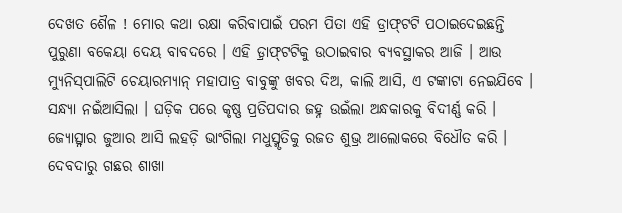ଦେଖତ ଶୈଳ ! ମୋର କଥା ରକ୍ଷା କରିବାପାଇଁ ପରମ ପିତା ଏହି ଡ୍ରାଫ୍‍ଟଟି ପଠାଇଦେଇଛନ୍ତି ପୁରୁଣା ବକେୟା ଦେୟ ବାବଦରେ । ଏହି ଡ଼୍ରାଫ୍‍ଟଟିକୁ ଉଠାଇବାର ବ୍ୟବସ୍ଥାକର ଆଜି । ଆଉ ମ୍ୟୁନିସ୍‍ପାଲିଟି ଚେୟାରମ୍ୟାନ୍‍ ମହାପାତ୍ର ବାବୁଙ୍କୁ ଖବର ଦିଅ, କାଲି ଆସି, ଏ ଟଙ୍କାଟା ନେଇଯିବେ ।
ସନ୍ଧ୍ୟା ନଇଁଆସିଲା । ଘଡ଼ିକ ପରେ କୃଷ୍ଣ ପ୍ରତିପଦାର ଜହ୍ନ ଉଇଁଲା ଅନ୍ଧକାରକୁ ବିଦୀର୍ଣ୍ଣ କରି । ଜ୍ୟୋତ୍ସ୍ନାର ଜୁଆର ଆସି ଲହଡ଼ି ଭାଂଗିଲା ମଧୁସ୍ମୃତିକୁ ରଜତ ଶୁଭ୍ର ଆଲୋକରେ ବିଧୌତ କରି । ଦେବଦାରୁ ଗଛର ଶାଖା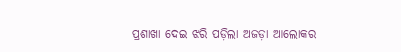ପ୍ରଶାଖା ଦେଇ ଝରି ପଡ଼ିଲା ଅଜଡ଼ା ଆଲୋକର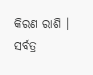କିରଣ ରାଶି । ସର୍ବତ୍ର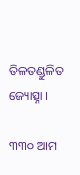ତିଳତଣ୍ଡୁଳିତ ଜ୍ୟୋତ୍ସ୍ନା ।

୩୩୦ ଆମ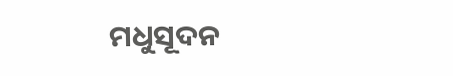ମଧୁସୂଦନ